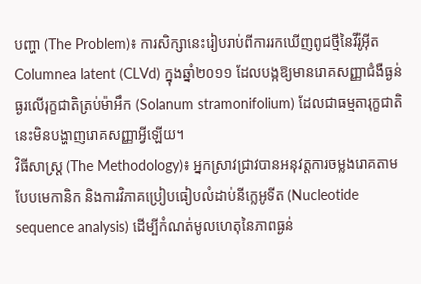បញ្ហា (The Problem)៖ ការសិក្សានេះរៀបរាប់ពីការរកឃើញពូជថ្មីនៃវីរ៉ូអ៊ីត Columnea latent (CLVd) ក្នុងឆ្នាំ២០១១ ដែលបង្កឱ្យមានរោគសញ្ញាជំងឺធ្ងន់ធ្ងរលើរុក្ខជាតិត្រប់ម៉ាអឹក (Solanum stramonifolium) ដែលជាធម្មតារុក្ខជាតិនេះមិនបង្ហាញរោគសញ្ញាអ្វីឡើយ។
វិធីសាស្ត្រ (The Methodology)៖ អ្នកស្រាវជ្រាវបានអនុវត្តការចម្លងរោគតាមបែបមេកានិក និងការវិភាគប្រៀបធៀបលំដាប់នីក្លេអូទីត (Nucleotide sequence analysis) ដើម្បីកំណត់មូលហេតុនៃភាពធ្ងន់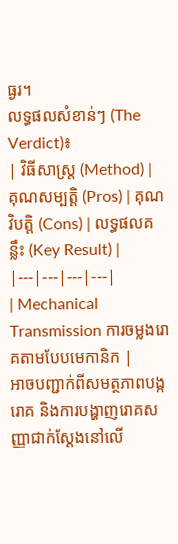ធ្ងរ។
លទ្ធផលសំខាន់ៗ (The Verdict)៖
| វិធីសាស្ត្រ (Method) | គុណសម្បត្តិ (Pros) | គុណវិបត្តិ (Cons) | លទ្ធផលគន្លឹះ (Key Result) |
|---|---|---|---|
| Mechanical Transmission ការចម្លងរោគតាមបែបមេកានិក |
អាចបញ្ជាក់ពីសមត្ថភាពបង្ករោគ និងការបង្ហាញរោគសញ្ញាជាក់ស្តែងនៅលើ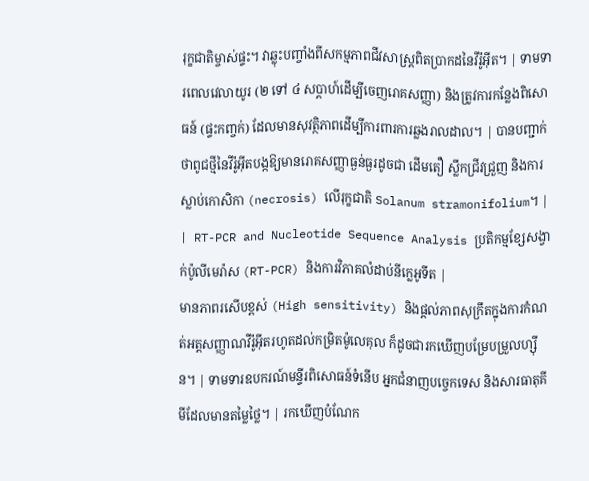រុក្ខជាតិម្ចាស់ផ្ទះ។ វាឆ្លុះបញ្ចាំងពីសកម្មភាពជីវសាស្ត្រពិតប្រាកដនៃវីរ៉ូអ៊ីត។ | ទាមទារពេលវេលាយូរ (២ ទៅ ៤ សប្តាហ៍ដើម្បីចេញរោគសញ្ញា) និងត្រូវការកន្លែងពិសោធន៍ (ផ្ទះកញ្ចក់) ដែលមានសុវត្ថិភាពដើម្បីការពារការឆ្លងរាលដាល។ | បានបញ្ជាក់ថាពូជថ្មីនៃវីរ៉ូអ៊ីតបង្កឱ្យមានរោគសញ្ញាធ្ងន់ធ្ងរដូចជា ដើមតឿ ស្លឹកជ្រីវជ្រួញ និងការស្លាប់កោសិកា (necrosis) លើរុក្ខជាតិ Solanum stramonifolium។ |
| RT-PCR and Nucleotide Sequence Analysis ប្រតិកម្មខ្សែសង្វាក់ប៉ូលីមេរ៉ាស (RT-PCR) និងការវិភាគលំដាប់នីក្លេអូទីត |
មានភាពរសើបខ្ពស់ (High sensitivity) និងផ្តល់ភាពសុក្រឹតក្នុងការកំណត់អត្តសញ្ញាណវីរ៉ូអ៊ីតរហូតដល់កម្រិតម៉ូលេគុល ក៏ដូចជារកឃើញបម្រែបម្រួលហ្ស៊ីន។ | ទាមទារឧបករណ៍មន្ទីរពិសោធន៍ទំនើប អ្នកជំនាញបច្ចេកទេស និងសារធាតុគីមីដែលមានតម្លៃថ្លៃ។ | រកឃើញបំណែក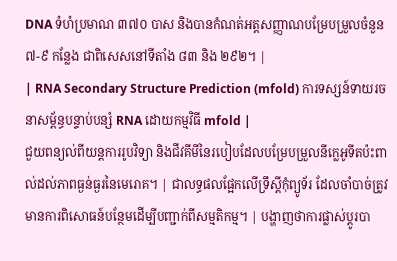DNA ទំហំប្រមាណ ៣៧០ បាស និងបានកំណត់អត្តសញ្ញាណបម្រែបម្រួលចំនួន ៧-៩ កន្លែង ជាពិសេសនៅទីតាំង ៨៣ និង ២៩២។ |
| RNA Secondary Structure Prediction (mfold) ការទស្សន៍ទាយរចនាសម្ព័ន្ធបន្ទាប់បន្សំ RNA ដោយកម្មវិធី mfold |
ជួយពន្យល់ពីយន្តការរូបវិទ្យា និងជីវគីមីនៃរបៀបដែលបម្រែបម្រួលនីក្លេអូទីតប៉ះពាល់ដល់ភាពធ្ងន់ធ្ងរនៃមេរោគ។ | ជាលទ្ធផលផ្អែកលើទ្រឹស្តីកុំព្យូទ័រ ដែលចាំបាច់ត្រូវមានការពិសោធន៍បន្ថែមដើម្បីបញ្ជាក់ពីសម្មតិកម្ម។ | បង្ហាញថាការផ្លាស់ប្តូរបា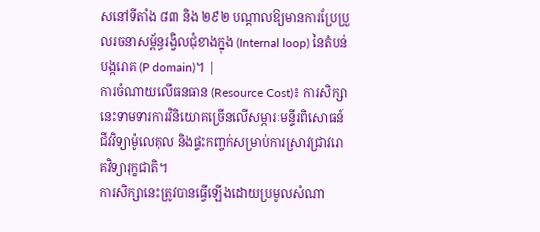សនៅទីតាំង ៨៣ និង ២៩២ បណ្តាលឱ្យមានការប្រែប្រួលរចនាសម្ព័ន្ធរង្វិលជុំខាងក្នុង (Internal loop) នៃតំបន់បង្ករោគ (P domain)។ |
ការចំណាយលើធនធាន (Resource Cost)៖ ការសិក្សានេះទាមទារការវិនិយោគច្រើនលើសម្ភារៈមន្ទីរពិសោធន៍ជីវវិទ្យាម៉ូលេគុល និងផ្ទះកញ្ចក់សម្រាប់ការស្រាវជ្រាវរោគវិទ្យារុក្ខជាតិ។
ការសិក្សានេះត្រូវបានធ្វើឡើងដោយប្រមូលសំណា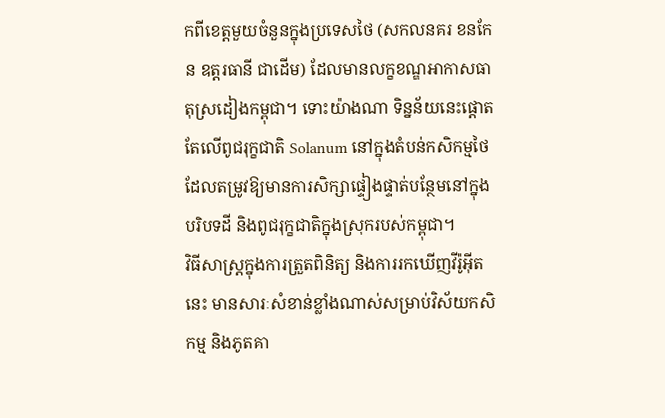កពីខេត្តមួយចំនួនក្នុងប្រទេសថៃ (សកលនគរ ខនកែន ឧត្តរធានី ជាដើម) ដែលមានលក្ខខណ្ឌអាកាសធាតុស្រដៀងកម្ពុជា។ ទោះយ៉ាងណា ទិន្នន័យនេះផ្តោតតែលើពូជរុក្ខជាតិ Solanum នៅក្នុងតំបន់កសិកម្មថៃ ដែលតម្រូវឱ្យមានការសិក្សាផ្ទៀងផ្ទាត់បន្ថែមនៅក្នុងបរិបទដី និងពូជរុក្ខជាតិក្នុងស្រុករបស់កម្ពុជា។
វិធីសាស្ត្រក្នុងការត្រួតពិនិត្យ និងការរកឃើញវីរ៉ូអ៊ីតនេះ មានសារៈសំខាន់ខ្លាំងណាស់សម្រាប់វិស័យកសិកម្ម និងភូតគា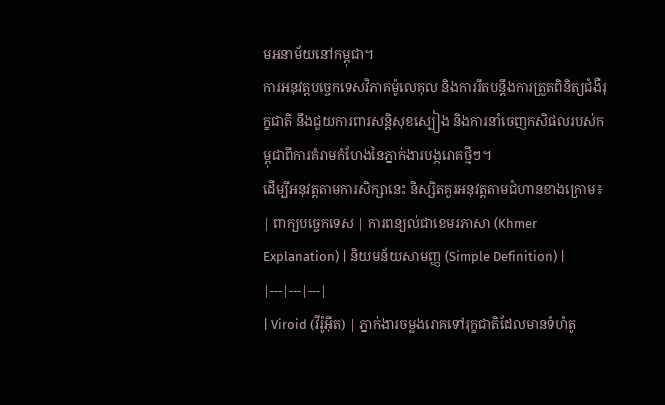មអនាម័យនៅកម្ពុជា។
ការអនុវត្តបច្ចេកទេសវិភាគម៉ូលេគុល និងការរឹតបន្តឹងការត្រួតពិនិត្យជំងឺរុក្ខជាតិ នឹងជួយការពារសន្តិសុខស្បៀង និងការនាំចេញកសិផលរបស់កម្ពុជាពីការគំរាមកំហែងនៃភ្នាក់ងារបង្ករោគថ្មីៗ។
ដើម្បីអនុវត្តតាមការសិក្សានេះ និស្សិតគួរអនុវត្តតាមជំហានខាងក្រោម៖
| ពាក្យបច្ចេកទេស | ការពន្យល់ជាខេមរភាសា (Khmer Explanation) | និយមន័យសាមញ្ញ (Simple Definition) |
|---|---|---|
| Viroid (វីរ៉ូអ៊ីត) | ភ្នាក់ងារចម្លងរោគទៅរុក្ខជាតិដែលមានទំហំតូ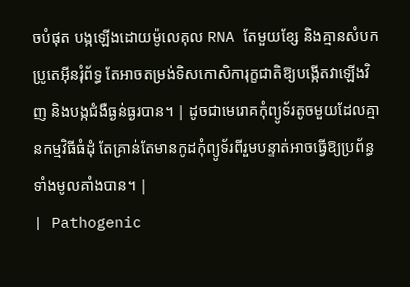ចបំផុត បង្កឡើងដោយម៉ូលេគុល RNA តែមួយខ្សែ និងគ្មានសំបកប្រូតេអ៊ីនរុំព័ទ្ធ តែអាចតម្រង់ទិសកោសិការុក្ខជាតិឱ្យបង្កើតវាឡើងវិញ និងបង្កជំងឺធ្ងន់ធ្ងរបាន។ | ដូចជាមេរោគកុំព្យូទ័រតូចមួយដែលគ្មានកម្មវិធីធំដុំ តែគ្រាន់តែមានកូដកុំព្យូទ័រពីរួមបន្ទាត់អាចធ្វើឱ្យប្រព័ន្ធទាំងមូលគាំងបាន។ |
| Pathogenic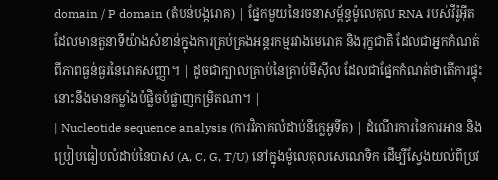domain / P domain (តំបន់បង្ករោគ) | ផ្នែកមួយនៃរចនាសម្ព័ន្ធម៉ូលេគុល RNA របស់វីរ៉ូអ៊ីត ដែលមានតួនាទីយ៉ាងសំខាន់ក្នុងការគ្រប់គ្រងអន្តរកម្មរវាងមេរោគ និងរុក្ខជាតិ ដែលជាអ្នកកំណត់ពីភាពធ្ងន់ធ្ងរនៃរោគសញ្ញា។ | ដូចជាក្បាលគ្រាប់នៃគ្រាប់មីស៊ីល ដែលជាផ្នែកកំណត់ថាតើការផ្ទុះនោះនឹងមានកម្លាំងបំផ្លិចបំផ្លាញកម្រិតណា។ |
| Nucleotide sequence analysis (ការវិភាគលំដាប់នីក្លេអូទីត) | ដំណើរការនៃការអាន និងប្រៀបធៀបលំដាប់នៃបាស (A, C, G, T/U) នៅក្នុងម៉ូលេគុលសេណេទិក ដើម្បីស្វែងយល់ពីប្រវ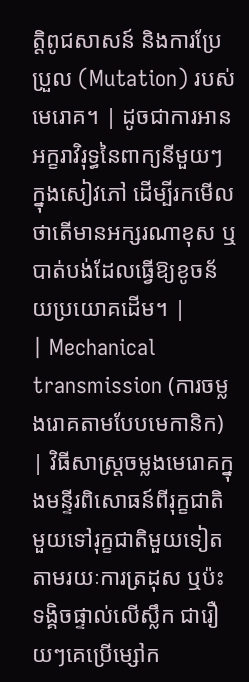ត្តិពូជសាសន៍ និងការប្រែប្រួល (Mutation) របស់មេរោគ។ | ដូចជាការអានអក្ខរាវិរុទ្ធនៃពាក្យនីមួយៗក្នុងសៀវភៅ ដើម្បីរកមើលថាតើមានអក្សរណាខុស ឬបាត់បង់ដែលធ្វើឱ្យខូចន័យប្រយោគដើម។ |
| Mechanical transmission (ការចម្លងរោគតាមបែបមេកានិក) | វិធីសាស្ត្រចម្លងមេរោគក្នុងមន្ទីរពិសោធន៍ពីរុក្ខជាតិមួយទៅរុក្ខជាតិមួយទៀតតាមរយៈការត្រដុស ឬប៉ះទង្គិចផ្ទាល់លើស្លឹក ជារឿយៗគេប្រើម្សៅក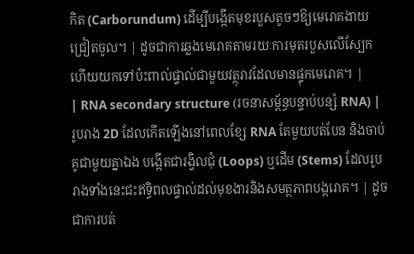កិត (Carborundum) ដើម្បីបង្កើតមុខរបួសតូចៗឱ្យមេរោគងាយជ្រៀតចូល។ | ដូចជាការឆ្លងមេរោគតាមរយៈការមុតរបួសលើស្បែក ហើយយកទៅប៉ះពាល់ផ្ទាល់ជាមួយវត្ថុរាវដែលមានផ្ទុកមេរោគ។ |
| RNA secondary structure (រចនាសម្ព័ន្ធបន្ទាប់បន្សំ RNA) | រូបរាង 2D ដែលកើតឡើងនៅពេលខ្សែ RNA តែមួយបត់បែន និងចាប់គូជាមួយគ្នាឯង បង្កើតជារង្វិលជុំ (Loops) ឬដើម (Stems) ដែលរូបរាងទាំងនេះជះឥទ្ធិពលផ្ទាល់ដល់មុខងារនិងសមត្ថភាពបង្ករោគ។ | ដូចជាការបត់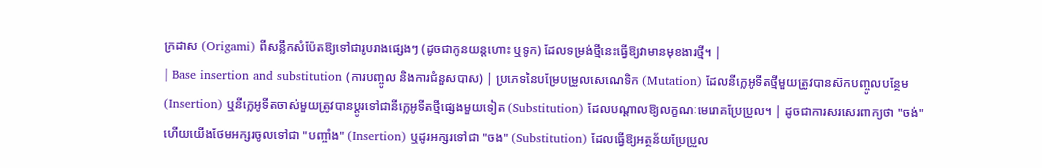ក្រដាស (Origami) ពីសន្លឹកសំប៉ែតឱ្យទៅជារូបរាងផ្សេងៗ (ដូចជាកូនយន្តហោះ ឬទូក) ដែលទម្រង់ថ្មីនេះធ្វើឱ្យវាមានមុខងារថ្មី។ |
| Base insertion and substitution (ការបញ្ចូល និងការជំនួសបាស) | ប្រភេទនៃបម្រែបម្រួលសេណេទិក (Mutation) ដែលនីក្លេអូទីតថ្មីមួយត្រូវបានស៊កបញ្ចូលបន្ថែម (Insertion) ឬនីក្លេអូទីតចាស់មួយត្រូវបានប្តូរទៅជានីក្លេអូទីតថ្មីផ្សេងមួយទៀត (Substitution) ដែលបណ្តាលឱ្យលក្ខណៈមេរោគប្រែប្រួល។ | ដូចជាការសរសេរពាក្យថា "ចង់" ហើយយើងថែមអក្សរចូលទៅជា "បញ្ចាំង" (Insertion) ឬដូរអក្សរទៅជា "ចង" (Substitution) ដែលធ្វើឱ្យអត្ថន័យប្រែប្រួល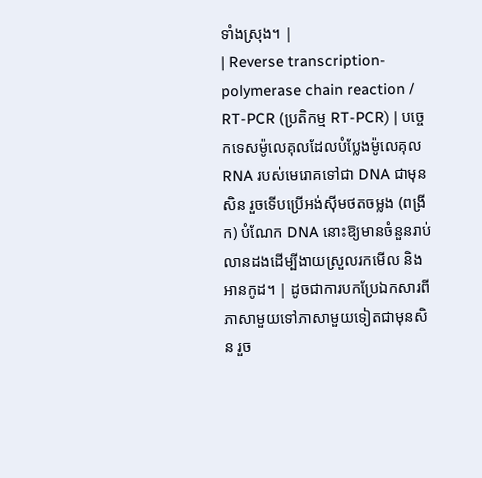ទាំងស្រុង។ |
| Reverse transcription-polymerase chain reaction / RT-PCR (ប្រតិកម្ម RT-PCR) | បច្ចេកទេសម៉ូលេគុលដែលបំប្លែងម៉ូលេគុល RNA របស់មេរោគទៅជា DNA ជាមុនសិន រួចទើបប្រើអង់ស៊ីមថតចម្លង (ពង្រីក) បំណែក DNA នោះឱ្យមានចំនួនរាប់លានដងដើម្បីងាយស្រួលរកមើល និងអានកូដ។ | ដូចជាការបកប្រែឯកសារពីភាសាមួយទៅភាសាមួយទៀតជាមុនសិន រួច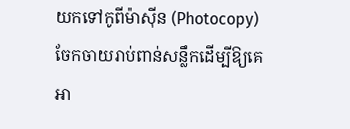យកទៅកូពីម៉ាស៊ីន (Photocopy) ចែកចាយរាប់ពាន់សន្លឹកដើម្បីឱ្យគេអា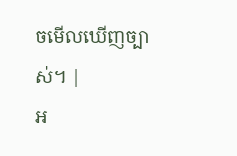ចមើលឃើញច្បាស់។ |
អ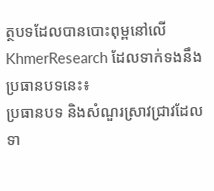ត្ថបទដែលបានបោះពុម្ពនៅលើ KhmerResearch ដែលទាក់ទងនឹងប្រធានបទនេះ៖
ប្រធានបទ និងសំណួរស្រាវជ្រាវដែលទា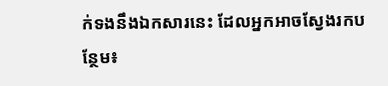ក់ទងនឹងឯកសារនេះ ដែលអ្នកអាចស្វែងរកបន្ថែម៖